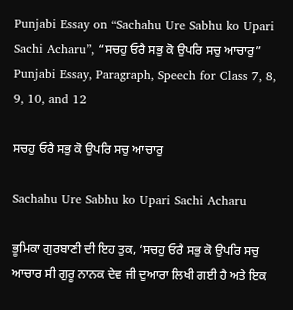Punjabi Essay on “Sachahu Ure Sabhu ko Upari Sachi Acharu”, “ਸਚਹੁ ਓਰੈ ਸਭੁ ਕੋ ਉਪਰਿ ਸਚੁ ਆਚਾਰੁ” Punjabi Essay, Paragraph, Speech for Class 7, 8, 9, 10, and 12

ਸਚਹੁ ਓਰੈ ਸਭੁ ਕੋ ਉਪਰਿ ਸਚੁ ਆਚਾਰੁ

Sachahu Ure Sabhu ko Upari Sachi Acharu

ਭੂਮਿਕਾ ਗੁਰਬਾਣੀ ਦੀ ਇਹ ਤੁਕ, ‘ਸਚਹੁ ਓਰੈ ਸਭੁ ਕੋ ਉਪਰਿ ਸਚੁ ਆਚਾਰ ਸੀ ਗੁਰੂ ਨਾਨਕ ਦੇਵ ਜੀ ਦੁਆਰਾ ਲਿਖੀ ਗਈ ਹੈ ਅਤੇ ਇਕ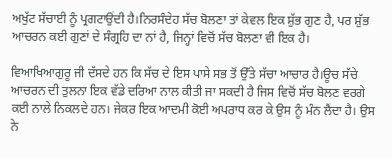ਅਖੁੱਟ ਸੱਚਾਈ ਨੂੰ ਪ੍ਰਗਟਾਉਂਦੀ ਹੈ।ਨਿਰਸੰਦੇਹ ਸੱਚ ਬੋਲਣਾ ਤਾਂ ਕੇਵਲ ਇਕ ਸ਼ੁੱਭ ਗੁਣ ਹੈ, ਪਰ ਸ਼ੁੱਭ ਆਚਰਨ ਕਈ ਗੁਣਾਂ ਦੇ ਸੰਗ੍ਰਹਿ ਦਾ ਨਾਂ ਹੈ, ਜਿਨ੍ਹਾਂ ਵਿਚੋਂ ਸੱਚ ਬੋਲਣਾ ਵੀ ਇਕ ਹੈ।

ਵਿਆਖਿਆਗੁਰੂ ਜੀ ਦੱਸਦੇ ਹਨ ਕਿ ਸੱਚ ਦੇ ਇਸ ਪਾਸੇ ਸਭ ਤੋਂ ਉੱਤੇ ਸੱਚਾ ਆਚਾਰ ਹੈ।ਊਚ ਸੱਚੇ ਆਚਰਨ ਦੀ ਤੁਲਨਾ ਇਕ ਵੱਡੇ ਦਰਿਆ ਨਾਲ ਕੀਤੀ ਜਾ ਸਕਦੀ ਹੈ ਜਿਸ ਵਿਚੋਂ ਸੱਚ ਬੋਲਣ ਵਰਗੇ ਕਈ ਨਾਲੇ ਨਿਕਲਦੇ ਹਨ। ਜੇਕਰ ਇਕ ਆਦਮੀ ਕੋਈ ਅਪਰਾਧ ਕਰ ਕੇ ਉਸ ਨੂੰ ਮੰਨ ਲੈਂਦਾ ਹੈ। ਉਸ ਨੇ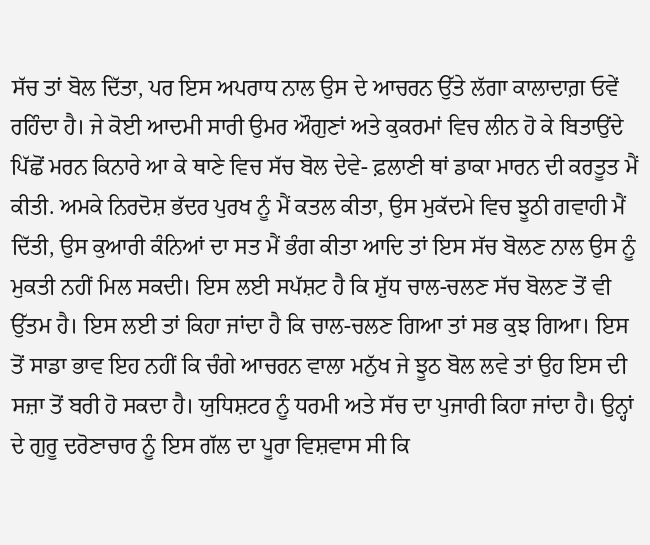ਸੱਚ ਤਾਂ ਬੋਲ ਦਿੱਤਾ, ਪਰ ਇਸ ਅਪਰਾਧ ਨਾਲ ਉਸ ਦੇ ਆਚਰਨ ਉੱਤੇ ਲੱਗਾ ਕਾਲਾਦਾਗ਼ ਓਵੇਂ ਰਹਿੰਦਾ ਹੈ। ਜੇ ਕੋਈ ਆਦਮੀ ਸਾਰੀ ਉਮਰ ਔਗੁਣਾਂ ਅਤੇ ਕੁਕਰਮਾਂ ਵਿਚ ਲੀਨ ਹੋ ਕੇ ਬਿਤਾਉਂਦੇ ਪਿੱਛੋਂ ਮਰਨ ਕਿਨਾਰੇ ਆ ਕੇ ਥਾਣੇ ਵਿਚ ਸੱਚ ਬੋਲ ਦੇਵੇ- ਫ਼ਲਾਣੀ ਥਾਂ ਡਾਕਾ ਮਾਰਨ ਦੀ ਕਰਤੂਤ ਮੈਂ ਕੀਤੀ. ਅਮਕੇ ਨਿਰਦੋਸ਼ ਭੱਦਰ ਪੁਰਖ ਨੂੰ ਮੈਂ ਕਤਲ ਕੀਤਾ, ਉਸ ਮੁਕੱਦਮੇ ਵਿਚ ਝੂਠੀ ਗਵਾਹੀ ਮੈਂ ਦਿੱਤੀ, ਉਸ ਕੁਆਰੀ ਕੰਨਿਆਂ ਦਾ ਸਤ ਮੈਂ ਭੰਗ ਕੀਤਾ ਆਦਿ ਤਾਂ ਇਸ ਸੱਚ ਬੋਲਣ ਨਾਲ ਉਸ ਨੂੰ ਮੁਕਤੀ ਨਹੀਂ ਮਿਲ ਸਕਦੀ। ਇਸ ਲਈ ਸਪੱਸ਼ਟ ਹੈ ਕਿ ਸ਼ੁੱਧ ਚਾਲ-ਚਲਣ ਸੱਚ ਬੋਲਣ ਤੋਂ ਵੀ ਉੱਤਮ ਹੈ। ਇਸ ਲਈ ਤਾਂ ਕਿਹਾ ਜਾਂਦਾ ਹੈ ਕਿ ਚਾਲ-ਚਲਣ ਗਿਆ ਤਾਂ ਸਭ ਕੁਝ ਗਿਆ। ਇਸ ਤੋਂ ਸਾਡਾ ਭਾਵ ਇਹ ਨਹੀਂ ਕਿ ਚੰਗੇ ਆਚਰਨ ਵਾਲਾ ਮਨੁੱਖ ਜੇ ਝੂਠ ਬੋਲ ਲਵੇ ਤਾਂ ਉਹ ਇਸ ਦੀ ਸਜ਼ਾ ਤੋਂ ਬਰੀ ਹੋ ਸਕਦਾ ਹੈ। ਯੁਧਿਸ਼ਟਰ ਨੂੰ ਧਰਮੀ ਅਤੇ ਸੱਚ ਦਾ ਪੁਜਾਰੀ ਕਿਹਾ ਜਾਂਦਾ ਹੈ। ਉਨ੍ਹਾਂ ਦੇ ਗੁਰੂ ਦਰੋਣਾਚਾਰ ਨੂੰ ਇਸ ਗੱਲ ਦਾ ਪੂਰਾ ਵਿਸ਼ਵਾਸ ਸੀ ਕਿ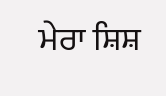ਮੇਰਾ ਸ਼ਿਸ਼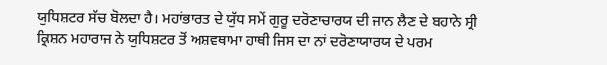ਯੁਧਿਸ਼ਟਰ ਸੱਚ ਬੋਲਦਾ ਹੈ। ਮਹਾਂਭਾਰਤ ਦੇ ਯੁੱਧ ਸਮੇਂ ਗੁਰੂ ਦਰੋਣਾਚਾਰਯ ਦੀ ਜਾਨ ਲੈਣ ਦੇ ਬਹਾਨੇ ਸ੍ਰੀ ਕ੍ਰਿਸ਼ਨ ਮਹਾਰਾਜ ਨੇ ਯੁਧਿਸ਼ਟਰ ਤੋਂ ਅਸ਼ਵਥਾਮਾ ਹਾਥੀ ਜਿਸ ਦਾ ਨਾਂ ਦਰੋਣਾਯਾਰਯ ਦੇ ਪਰਮ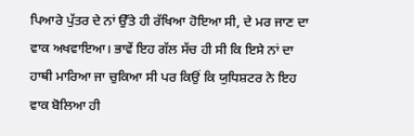ਪਿਆਰੇ ਪੁੱਤਰ ਦੇ ਨਾਂ ਉੱਤੇ ਹੀ ਰੱਖਿਆ ਹੋਇਆ ਸੀ, ਦੇ ਮਰ ਜਾਣ ਦਾ ਵਾਕ ਅਖਵਾਇਆ। ਭਾਵੇਂ ਇਹ ਗੱਲ ਸੱਚ ਹੀ ਸੀ ਕਿ ਇਸੇ ਨਾਂ ਦਾ ਹਾਥੀ ਮਾਰਿਆ ਜਾ ਚੁਕਿਆ ਸੀ ਪਰ ਕਿਉਂ ਕਿ ਯੁਧਿਸ਼ਟਰ ਨੇ ਇਹ ਵਾਕ ਬੋਲਿਆ ਹੀ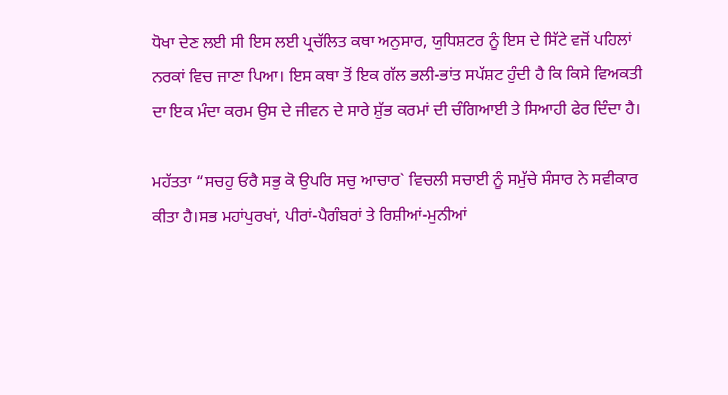ਧੋਖਾ ਦੇਣ ਲਈ ਸੀ ਇਸ ਲਈ ਪ੍ਰਚੱਲਿਤ ਕਥਾ ਅਨੁਸਾਰ, ਯੁਧਿਸ਼ਟਰ ਨੂੰ ਇਸ ਦੇ ਸਿੱਟੇ ਵਜੋਂ ਪਹਿਲਾਂ ਨਰਕਾਂ ਵਿਚ ਜਾਣਾ ਪਿਆ। ਇਸ ਕਥਾ ਤੋਂ ਇਕ ਗੱਲ ਭਲੀ-ਭਾਂਤ ਸਪੱਸ਼ਟ ਹੁੰਦੀ ਹੈ ਕਿ ਕਿਸੇ ਵਿਅਕਤੀ ਦਾ ਇਕ ਮੰਦਾ ਕਰਮ ਉਸ ਦੇ ਜੀਵਨ ਦੇ ਸਾਰੇ ਸ਼ੁੱਭ ਕਰਮਾਂ ਦੀ ਚੰਗਿਆਈ ਤੇ ਸਿਆਹੀ ਫੇਰ ਦਿੰਦਾ ਹੈ।

ਮਹੱਤਤਾ “ਸਚਹੁ ਓਰੈ ਸਭੁ ਕੋ ਉਪਰਿ ਸਚੁ ਆਚਾਰ` ਵਿਚਲੀ ਸਚਾਈ ਨੂੰ ਸਮੁੱਚੇ ਸੰਸਾਰ ਨੇ ਸਵੀਕਾਰ ਕੀਤਾ ਹੈ।ਸਭ ਮਹਾਂਪੁਰਖਾਂ, ਪੀਰਾਂ-ਪੈਗੰਬਰਾਂ ਤੇ ਰਿਸ਼ੀਆਂ-ਮੁਨੀਆਂ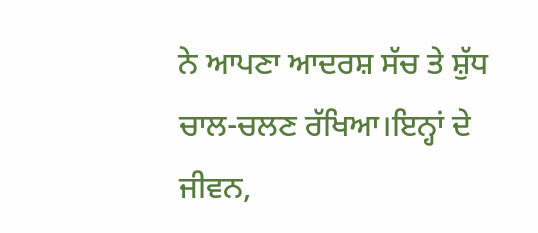ਨੇ ਆਪਣਾ ਆਦਰਸ਼ ਸੱਚ ਤੇ ਸ਼ੁੱਧ ਚਾਲ-ਚਲਣ ਰੱਖਿਆ।ਇਨ੍ਹਾਂ ਦੇ ਜੀਵਨ,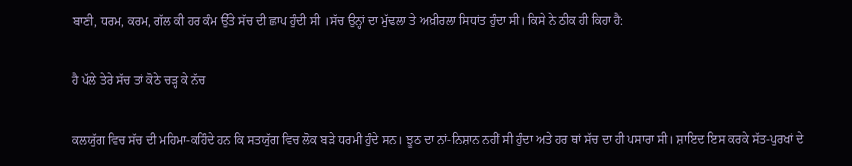ਬਾਣੀ, ਧਰਮ, ਕਰਮ, ਗੱਲ ਕੀ ਹਰ ਕੰਮ ਉੱਤੇ ਸੱਚ ਦੀ ਛਾਪ ਹੁੰਦੀ ਸੀ ।ਸੱਚ ਉਨ੍ਹਾਂ ਦਾ ਮੁੱਢਲਾ ਤੇ ਅਖ਼ੀਰਲਾ ਸਿਧਾਂਤ ਹੁੰਦਾ ਸੀ। ਕਿਸੇ ਨੇ ਠੀਕ ਹੀ ਕਿਹਾ ਹੈ:

ਹੈ ਪੱਲੇ ਤੇਰੇ ਸੱਚ ਤਾਂ ਕੋਠੇ ਚੜ੍ਹ ਕੇ ਨੱਚ

ਕਲਯੁੱਗ ਵਿਚ ਸੱਚ ਦੀ ਮਹਿਮਾ-ਕਹਿੰਦੇ ਹਨ ਕਿ ਸਤਯੁੱਗ ਵਿਚ ਲੋਕ ਬੜੇ ਧਰਮੀ ਹੁੰਦੇ ਸਨ। ਝੂਠ ਦਾ ਨਾਂ-ਨਿਸ਼ਾਨ ਨਹੀਂ ਸੀ ਹੁੰਦਾ ਅਤੇ ਹਰ ਥਾਂ ਸੱਚ ਦਾ ਹੀ ਪਸਾਰਾ ਸੀ। ਸ਼ਾਇਦ ਇਸ ਕਰਕੇ ਸੱਤ-ਪੁਰਖਾਂ ਦੇ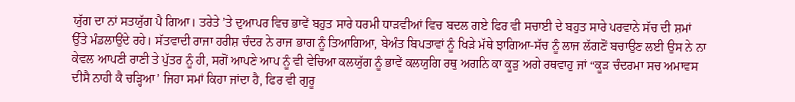ਯੁੱਗ ਦਾ ਨਾਂ ਸਤਯੁੱਗ ਪੈ ਗਿਆ। ਤਰੇਤੇ ’ਤੇ ਦੁਆਪਰ ਵਿਚ ਭਾਵੇਂ ਬਹੁਤ ਸਾਰੇ ਧਰਮੀ ਧਾੜਵੀਆਂ ਵਿਚ ਬਦਲ ਗਏ ਫਿਰ ਵੀ ਸਚਾਈ ਦੇ ਬਹੁਤ ਸਾਰੇ ਪਰਵਾਨੇ ਸੱਚ ਦੀ ਸ਼ਮਾਂ ਉੱਤੇ ਮੰਡਲਾਉਂਦੇ ਰਹੇ। ਸੱਤਵਾਦੀ ਰਾਜਾ ਹਰੀਸ਼ ਚੰਦਰ ਨੇ ਰਾਜ ਭਾਗ ਨੂੰ ਤਿਆਗਿਆ, ਬੇਅੰਤ ਬਿਪਤਾਵਾਂ ਨੂੰ ਖਿੜੇ ਮੱਥੇ ਝਾਗਿਆ-ਸੱਚ ਨੂੰ ਲਾਜ ਲੱਗਣੋਂ ਬਚਾਉਣ ਲਈ ਉਸ ਨੇ ਨਾ ਕੇਵਲ ਆਪਣੀ ਰਾਣੀ ਤੇ ਪੁੱਤਰ ਨੂੰ ਹੀ, ਸਗੋਂ ਆਪਣੇ ਆਪ ਨੂੰ ਵੀ ਵੇਚਿਆ ਕਲਯੁੱਗ ਨੂੰ ਭਾਵੇਂ ਕਲਯੁਗਿ ਰਥੁ ਅਗਨਿ ਕਾ ਕੂੜੁ ਅਗੇ ਰਥਵਾਹੁ ਜਾਂ “ਕੂੜ ਚੰਦਰਮਾ ਸਚ ਅਮਾਵਸ ਦੀਸੈ ਨਾਹੀ ਕੈ ਚੜ੍ਹਿਆ’ ਜਿਹਾ ਸਮਾਂ ਕਿਹਾ ਜਾਂਦਾ ਹੈ, ਫਿਰ ਵੀ ਗੁਰੂ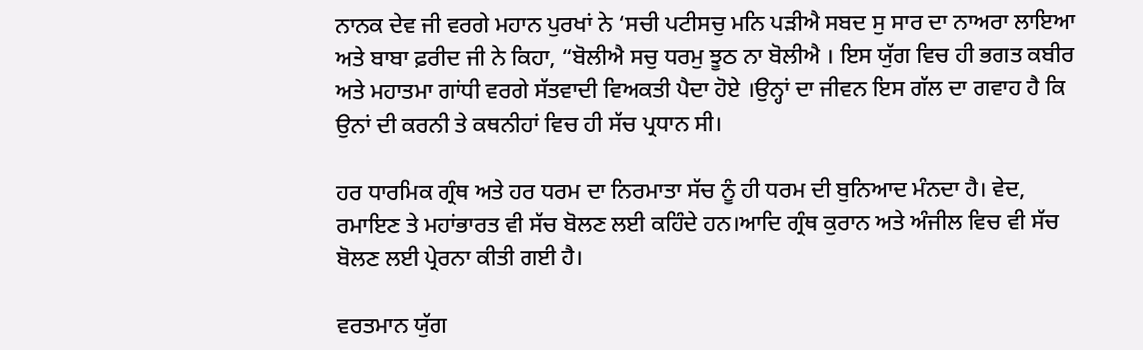ਨਾਨਕ ਦੇਵ ਜੀ ਵਰਗੇ ਮਹਾਨ ਪੁਰਖਾਂ ਨੇ ‘ਸਚੀ ਪਟੀਸਚੁ ਮਨਿ ਪੜੀਐ ਸਬਦ ਸੁ ਸਾਰ ਦਾ ਨਾਅਰਾ ਲਾਇਆ ਅਤੇ ਬਾਬਾ ਫ਼ਰੀਦ ਜੀ ਨੇ ਕਿਹਾ, “ਬੋਲੀਐ ਸਚੁ ਧਰਮੁ ਝੂਠ ਨਾ ਬੋਲੀਐ । ਇਸ ਯੁੱਗ ਵਿਚ ਹੀ ਭਗਤ ਕਬੀਰ ਅਤੇ ਮਹਾਤਮਾ ਗਾਂਧੀ ਵਰਗੇ ਸੱਤਵਾਦੀ ਵਿਅਕਤੀ ਪੈਦਾ ਹੋਏ ।ਉਨ੍ਹਾਂ ਦਾ ਜੀਵਨ ਇਸ ਗੱਲ ਦਾ ਗਵਾਹ ਹੈ ਕਿ ਉਨਾਂ ਦੀ ਕਰਨੀ ਤੇ ਕਥਨੀਹਾਂ ਵਿਚ ਹੀ ਸੱਚ ਪ੍ਰਧਾਨ ਸੀ।

ਹਰ ਧਾਰਮਿਕ ਗ੍ਰੰਥ ਅਤੇ ਹਰ ਧਰਮ ਦਾ ਨਿਰਮਾਤਾ ਸੱਚ ਨੂੰ ਹੀ ਧਰਮ ਦੀ ਬੁਨਿਆਦ ਮੰਨਦਾ ਹੈ। ਵੇਦ, ਰਮਾਇਣ ਤੇ ਮਹਾਂਭਾਰਤ ਵੀ ਸੱਚ ਬੋਲਣ ਲਈ ਕਹਿੰਦੇ ਹਨ।ਆਦਿ ਗ੍ਰੰਥ ਕੁਰਾਨ ਅਤੇ ਅੰਜੀਲ ਵਿਚ ਵੀ ਸੱਚ ਬੋਲਣ ਲਈ ਪ੍ਰੇਰਨਾ ਕੀਤੀ ਗਈ ਹੈ।

ਵਰਤਮਾਨ ਯੁੱਗ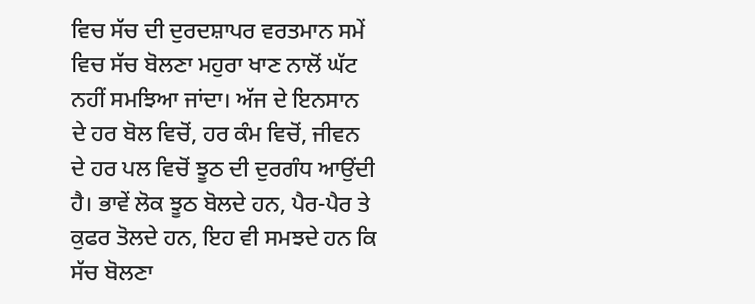ਵਿਚ ਸੱਚ ਦੀ ਦੁਰਦਸ਼ਾਪਰ ਵਰਤਮਾਨ ਸਮੇਂ ਵਿਚ ਸੱਚ ਬੋਲਣਾ ਮਹੁਰਾ ਖਾਣ ਨਾਲੋਂ ਘੱਟ ਨਹੀਂ ਸਮਝਿਆ ਜਾਂਦਾ। ਅੱਜ ਦੇ ਇਨਸਾਨ ਦੇ ਹਰ ਬੋਲ ਵਿਚੋਂ, ਹਰ ਕੰਮ ਵਿਚੋਂ, ਜੀਵਨ ਦੇ ਹਰ ਪਲ ਵਿਚੋਂ ਝੂਠ ਦੀ ਦੁਰਗੰਧ ਆਉਂਦੀ ਹੈ। ਭਾਵੇਂ ਲੋਕ ਝੂਠ ਬੋਲਦੇ ਹਨ, ਪੈਰ-ਪੈਰ ਤੇ ਕੁਫਰ ਤੋਲਦੇ ਹਨ, ਇਹ ਵੀ ਸਮਝਦੇ ਹਨ ਕਿ ਸੱਚ ਬੋਲਣਾ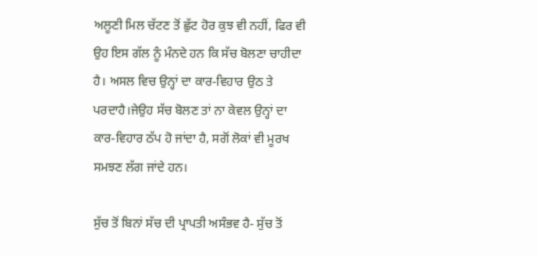ਅਲੂਣੀ ਮਿਲ ਚੱਟਣ ਤੋਂ ਛੁੱਟ ਹੋਰ ਕੁਝ ਵੀ ਨਹੀਂ, ਫਿਰ ਵੀ ਉਹ ਇਸ ਗੱਲ ਨੂੰ ਮੰਨਦੇ ਹਨ ਕਿ ਸੱਚ ਬੋਲਣਾ ਚਾਹੀਦਾ ਹੈ। ਅਸਲ ਵਿਚ ਉਨ੍ਹਾਂ ਦਾ ਕਾਰ-ਵਿਹਾਰ ਉਠ ਤੇ ਪਰਦਾਹੈ।ਜੇਉਹ ਸੱਚ ਬੋਲਣ ਤਾਂ ਨਾ ਕੇਵਲ ਉਨ੍ਹਾਂ ਦਾ ਕਾਰ-ਵਿਹਾਰ ਠੱਪ ਹੋ ਜਾਂਦਾ ਹੈ, ਸਗੋਂ ਲੋਕਾਂ ਵੀ ਮੂਰਖ ਸਮਝਣ ਲੱਗ ਜਾਂਦੇ ਹਨ।

ਸੁੱਚ ਤੋਂ ਬਿਨਾਂ ਸੱਚ ਦੀ ਪ੍ਰਾਪਤੀ ਅਸੰਭਵ ਹੈ- ਸੁੱਚ ਤੋਂ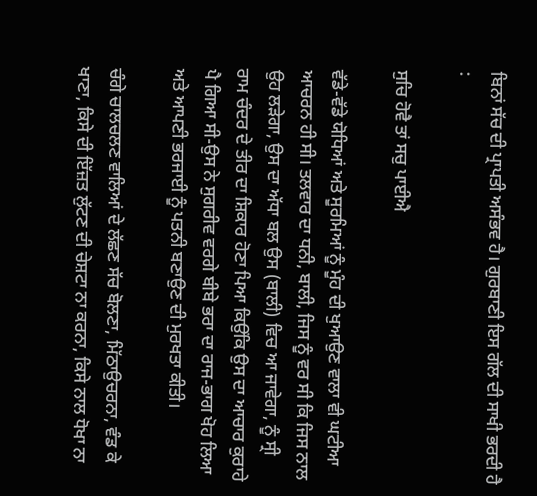ਬਿਨਾਂ ਸੱਚ ਦੀ ਪ੍ਰਾਪਤੀ ਅਸੰਭਵ ਹੈ। ਗੁਰਬਾਣੀ ਇਸ ਗੱਲ ਦੀ ਸਾਖੀ ਭਰਦੀ ਹੈ :

ਸੁਚਿ ਹੋਵੈ ਤਾਂ ਸਚੁ ਪਾਈਐ

ਵੱਡੇ-ਵੱਡੇ ਯੋਧਿਆਂ ਅਤੇ ਸੂਰਮਿਆਂ ਨੂੰ ਮੂੰਹ ਦੀ ਖੁਆਉਣ ਵਾਲਾ ਵੀ ਘਟੀਆ ਆਚਰਨ ਹੀ ਸੀ। ਤਲਵਾਰ ਦਾ ਧਨੀ, ਬਾਲੀ, ਜਿਸ ਨੂੰ ਵਰ ਸੀ ਕਿ ਜਿਸ ਨਾਲ ਉਹ ਲੜੇਗਾ, ਉਸ ਦਾ ਅੱਧਾ ਬਲ ਉਸ (ਬਾਲੀ) ਵਿਚ ਆ ਜਾਵੇਗਾ, ਨੂੰ ਸ੍ਰੀ ਰਾਮ ਚੰਦਰ ਦੇ ਤੀਰ ਦਾ ਸ਼ਿਕਾਰ ਹੋਣਾ ਪਿਆ ਕਿਉਂਕਿ ਉਸ ਦਾ ਆਚਾਰ ਕੁਰਾਹੇ ਪੈ ਗਿਆ ਸੀ-ਉਸ ਨੇ ਸੁਗਰੀਵ ਵਰਗੇ ਬੀਬੇ ਭਰਾ ਦਾ ਰਾਜ-ਭਾਗ ਖੋਹ ਲਿਆ ਅਤੇ ਆਪਣੀ ਭਰਜਾਈ ਨੂੰ ਪਤਨੀ ਬਣਾਉਣ ਦੀ ਮੁਰਖਤਾ ਕੀਤੀ।

ਚੰਗੇ ਚਾਲਚਲਣ ਵਾਲਿਆਂ ਦੇ ਲੱਛਣ ਸੱਚ ਬੋਲਣਾ, ਮਿੱਠਾਉਚਰਨਾ, ਵੰਡ ਕੇ ਖਾਣਾ, ਕਿਸੇ ਦੀ ਇੱਜ਼ਤ ਲੁੱਟਣ ਦੀ ਚੇਸ਼ਟਾ ਨਾ ਕਰਨਾ, ਕਿਸੇ ਨਾਲ ਧੋਖਾ ਨਾ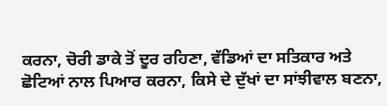ਕਰਨਾ, ਚੋਰੀ ਡਾਕੇ ਤੋਂ ਦੂਰ ਰਹਿਣਾ, ਵੱਡਿਆਂ ਦਾ ਸਤਿਕਾਰ ਅਤੇ ਛੋਟਿਆਂ ਨਾਲ ਪਿਆਰ ਕਰਨਾ, ਕਿਸੇ ਦੇ ਦੁੱਖਾਂ ਦਾ ਸਾਂਝੀਵਾਲ ਬਣਨਾ,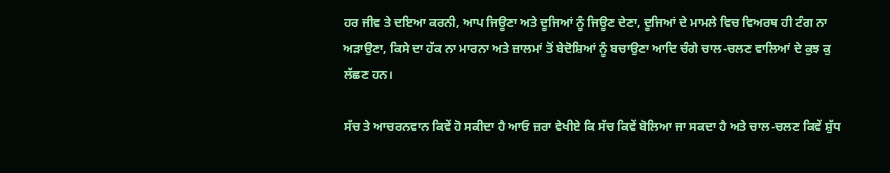ਹਰ ਜੀਵ ਤੇ ਦਇਆ ਕਰਨੀ, ਆਪ ਜਿਊਣਾ ਅਤੇ ਦੂਜਿਆਂ ਨੂੰ ਜਿਊਣ ਦੇਣਾ, ਦੂਜਿਆਂ ਦੇ ਮਾਮਲੇ ਵਿਚ ਵਿਅਰਥ ਹੀ ਟੰਗ ਨਾ ਅੜਾਉਣਾ, ਕਿਸੇ ਦਾ ਹੱਕ ਨਾ ਮਾਰਨਾ ਅਤੇ ਜ਼ਾਲਮਾਂ ਤੋਂ ਬੇਦੋਸ਼ਿਆਂ ਨੂੰ ਬਚਾਉਣਾ ਆਦਿ ਚੰਗੇ ਚਾਲ-ਚਲਣ ਵਾਲਿਆਂ ਦੇ ਕੁਝ ਕੁ ਲੱਛਣ ਹਨ।

ਸੱਚ ਤੇ ਆਚਰਨਵਾਨ ਕਿਵੇਂ ਹੋ ਸਕੀਦਾ ਹੈ ਆਓ ਜ਼ਰਾ ਵੇਖੀਏ ਕਿ ਸੱਚ ਕਿਵੇਂ ਬੋਲਿਆ ਜਾ ਸਕਦਾ ਹੈ ਅਤੇ ਚਾਲ-ਚਲਣ ਕਿਵੇਂ ਸ਼ੁੱਧ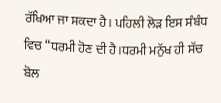ਰੱਖਿਆ ਜਾ ਸਕਦਾ ਹੈ। ਪਹਿਲੀ ਲੋੜ ਇਸ ਸੰਬੰਧ ਵਿਚ “ਧਰਮੀ ਹੋਣ ਦੀ ਹੈ।ਧਰਮੀ ਮਨੁੱਖ ਹੀ ਸੱਚ ਬੋਲ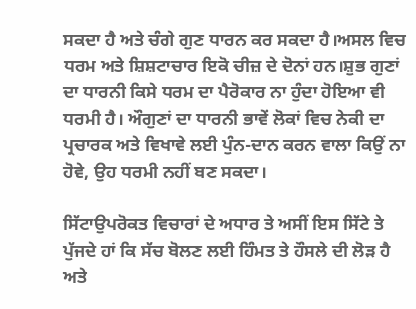ਸਕਦਾ ਹੈ ਅਤੇ ਚੰਗੇ ਗੁਣ ਧਾਰਨ ਕਰ ਸਕਦਾ ਹੈ।ਅਸਲ ਵਿਚ ਧਰਮ ਅਤੇ ਸ਼ਿਸ਼ਟਾਚਾਰ ਇਕੋ ਚੀਜ਼ ਦੇ ਦੋਨਾਂ ਹਨ।ਸ਼ੁਭ ਗੁਣਾਂ ਦਾ ਧਾਰਨੀ ਕਿਸੇ ਧਰਮ ਦਾ ਪੈਰੋਕਾਰ ਨਾ ਹੁੰਦਾ ਹੋਇਆ ਵੀ ਧਰਮੀ ਹੈ। ਔਗੁਣਾਂ ਦਾ ਧਾਰਨੀ ਭਾਵੇਂ ਲੋਕਾਂ ਵਿਚ ਨੇਕੀ ਦਾ ਪ੍ਰਚਾਰਕ ਅਤੇ ਵਿਖਾਵੇ ਲਈ ਪੁੰਨ-ਦਾਨ ਕਰਨ ਵਾਲਾ ਕਿਉਂ ਨਾ ਹੋਵੇ, ਉਹ ਧਰਮੀ ਨਹੀਂ ਬਣ ਸਕਦਾ।

ਸਿੱਟਾਉਪਰੋਕਤ ਵਿਚਾਰਾਂ ਦੇ ਅਧਾਰ ਤੇ ਅਸੀਂ ਇਸ ਸਿੱਟੇ ਤੇ ਪੁੱਜਦੇ ਹਾਂ ਕਿ ਸੱਚ ਬੋਲਣ ਲਈ ਹਿੰਮਤ ਤੇ ਹੌਸਲੇ ਦੀ ਲੋੜ ਹੈ ਅਤੇ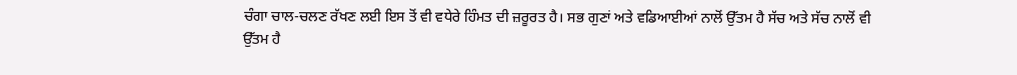ਚੰਗਾ ਚਾਲ-ਚਲਣ ਰੱਖਣ ਲਈ ਇਸ ਤੋਂ ਵੀ ਵਧੇਰੇ ਹਿੰਮਤ ਦੀ ਜ਼ਰੂਰਤ ਹੈ। ਸਭ ਗੁਣਾਂ ਅਤੇ ਵਡਿਆਈਆਂ ਨਾਲੋਂ ਉੱਤਮ ਹੈ ਸੱਚ ਅਤੇ ਸੱਚ ਨਾਲੋਂ ਵੀ ਉੱਤਮ ਹੈ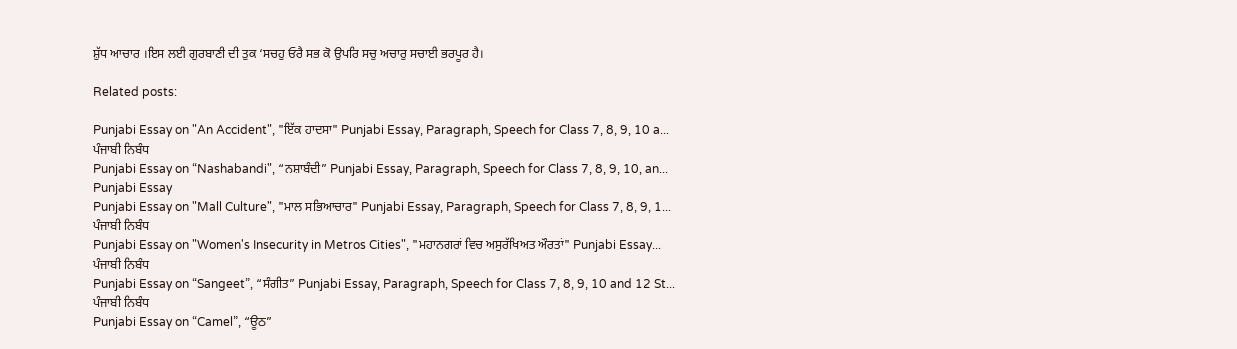ਸ਼ੁੱਧ ਆਚਾਰ ।ਇਸ ਲਈ ਗੁਰਬਾਣੀ ਦੀ ਤੁਕ ‘ਸਚਹੁ ਓਰੈ ਸਭ ਕੋ ਉਪਰਿ ਸਚੁ ਅਚਾਰੁ ਸਚਾਈ ਭਰਪੂਰ ਹੈ।

Related posts:

Punjabi Essay on "An Accident", "ਇੱਕ ਹਾਦਸਾ" Punjabi Essay, Paragraph, Speech for Class 7, 8, 9, 10 a...
ਪੰਜਾਬੀ ਨਿਬੰਧ
Punjabi Essay on “Nashabandi", “ਨਸ਼ਾਬੰਦੀ” Punjabi Essay, Paragraph, Speech for Class 7, 8, 9, 10, an...
Punjabi Essay
Punjabi Essay on "Mall Culture", "ਮਾਲ ਸਭਿਆਚਾਰ" Punjabi Essay, Paragraph, Speech for Class 7, 8, 9, 1...
ਪੰਜਾਬੀ ਨਿਬੰਧ
Punjabi Essay on "Women's Insecurity in Metros Cities", "ਮਹਾਨਗਰਾਂ ਵਿਚ ਅਸੁਰੱਖਿਅਤ ਔਰਤਾਂ" Punjabi Essay...
ਪੰਜਾਬੀ ਨਿਬੰਧ
Punjabi Essay on “Sangeet”, “ਸੰਗੀਤ” Punjabi Essay, Paragraph, Speech for Class 7, 8, 9, 10 and 12 St...
ਪੰਜਾਬੀ ਨਿਬੰਧ
Punjabi Essay on “Camel”, “ਊਠ”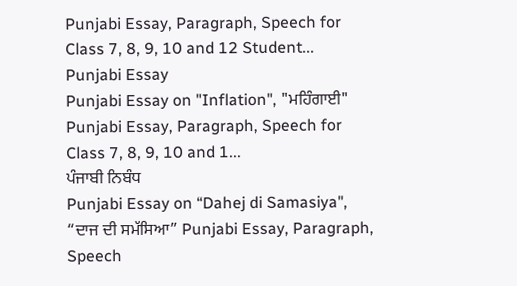Punjabi Essay, Paragraph, Speech for Class 7, 8, 9, 10 and 12 Student...
Punjabi Essay
Punjabi Essay on "Inflation", "ਮਹਿੰਗਾਈ" Punjabi Essay, Paragraph, Speech for Class 7, 8, 9, 10 and 1...
ਪੰਜਾਬੀ ਨਿਬੰਧ
Punjabi Essay on “Dahej di Samasiya", “ਦਾਜ ਦੀ ਸਮੱਸਿਆ” Punjabi Essay, Paragraph, Speech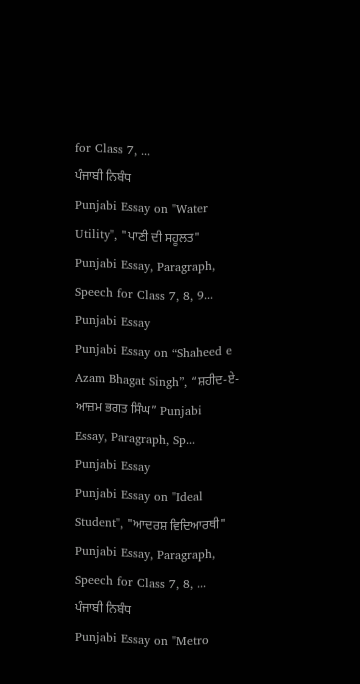for Class 7, ...
ਪੰਜਾਬੀ ਨਿਬੰਧ
Punjabi Essay on "Water Utility", "ਪਾਣੀ ਦੀ ਸਹੂਲਤ" Punjabi Essay, Paragraph, Speech for Class 7, 8, 9...
Punjabi Essay
Punjabi Essay on “Shaheed e Azam Bhagat Singh”, “ਸ਼ਹੀਦ-ਏ-ਆਜ਼ਮ ਭਗਤ ਸਿੰਘ” Punjabi Essay, Paragraph, Sp...
Punjabi Essay
Punjabi Essay on "Ideal Student", "ਆਦਰਸ਼ ਵਿਦਿਆਰਥੀ" Punjabi Essay, Paragraph, Speech for Class 7, 8, ...
ਪੰਜਾਬੀ ਨਿਬੰਧ
Punjabi Essay on "Metro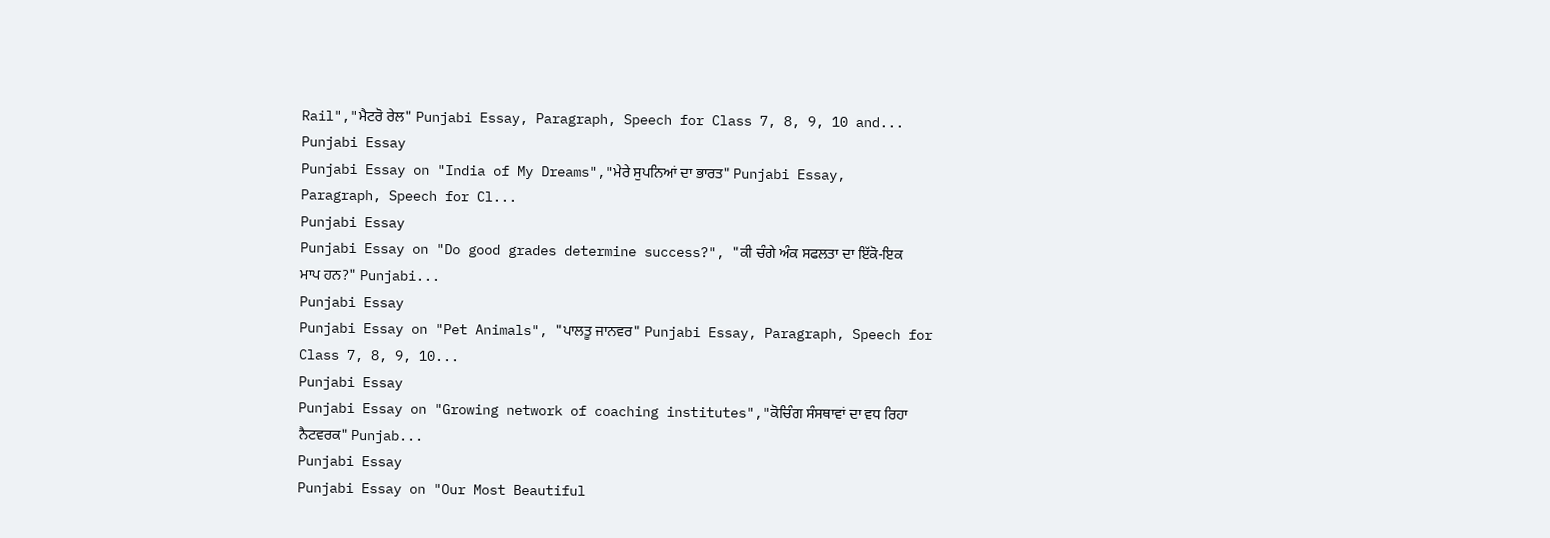Rail","ਮੈਟਰੋ ਰੇਲ" Punjabi Essay, Paragraph, Speech for Class 7, 8, 9, 10 and...
Punjabi Essay
Punjabi Essay on "India of My Dreams","ਮੇਰੇ ਸੁਪਨਿਆਂ ਦਾ ਭਾਰਤ" Punjabi Essay, Paragraph, Speech for Cl...
Punjabi Essay
Punjabi Essay on "Do good grades determine success?", "ਕੀ ਚੰਗੇ ਅੰਕ ਸਫਲਤਾ ਦਾ ਇੱਕੋ-ਇਕ ਮਾਪ ਹਨ?" Punjabi...
Punjabi Essay
Punjabi Essay on "Pet Animals", "ਪਾਲਤੂ ਜਾਨਵਰ" Punjabi Essay, Paragraph, Speech for Class 7, 8, 9, 10...
Punjabi Essay
Punjabi Essay on "Growing network of coaching institutes","ਕੋਚਿੰਗ ਸੰਸਥਾਵਾਂ ਦਾ ਵਧ ਰਿਹਾ ਨੈਟਵਰਕ" Punjab...
Punjabi Essay
Punjabi Essay on "Our Most Beautiful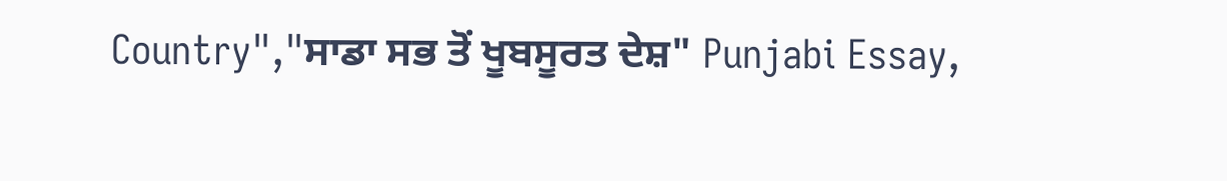Country","ਸਾਡਾ ਸਭ ਤੋਂ ਖੂਬਸੂਰਤ ਦੇਸ਼" Punjabi Essay,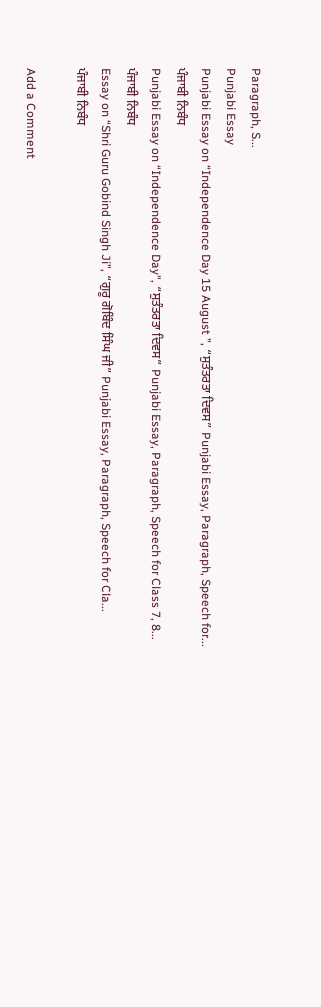Paragraph, S...
Punjabi Essay
Punjabi Essay on “Independence Day 15 August ”, “ਸੁਤੰਤਰਤਾ ਦਿਵਸ” Punjabi Essay, Paragraph, Speech for...
ਪੰਜਾਬੀ ਨਿਬੰਧ
Punjabi Essay on “Independence Day", “ਸੁਤੰਤਰਤਾ ਦਿਵਸ” Punjabi Essay, Paragraph, Speech for Class 7, 8...
ਪੰਜਾਬੀ ਨਿਬੰਧ
Essay on “Shri Guru Gobind Singh Ji”, “ਗੁਰੂ ਗੋਬਿੰਦ ਸਿੰਘ ਜੀ” Punjabi Essay, Paragraph, Speech for Cla...
ਪੰਜਾਬੀ ਨਿਬੰਧ

Add a Comment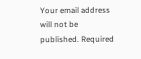Your email address will not be published. Required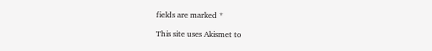fields are marked *

This site uses Akismet to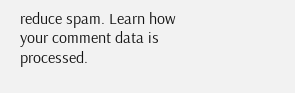reduce spam. Learn how your comment data is processed.